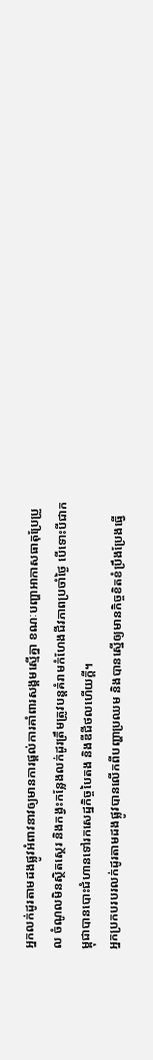អ្នកលក់ដូរតាមដងផ្លូវអំពាវនាវឲ្យមានការផ្ដល់ការគាំពារសង្គមស្មើគ្នា ខណៈបញ្ហាអាកាសធាតុប្រែប្រួល ចំណូលមិនស្ថិតស្ថេរ និងកង្វះកន្លែងលក់ដូរត្រឹមត្រូវបន្តគំរាមកំហែងជីវភាពប្រចាំថ្ងៃ បើទោះបីជាកម្ពុជាបានបោះជំហានទៅរកសេដ្ឋកិច្ចបៃតង និងឌីជីថលហើយក្ដី។
អ្នកប្រកបរបរលក់ដូរតាមដងផ្លូវបានលើកពីបញ្ហាប្រឈម និងបានស្នើឲ្យមានកិច្ចខិតខំប្រឹងប្រែងធ្វើ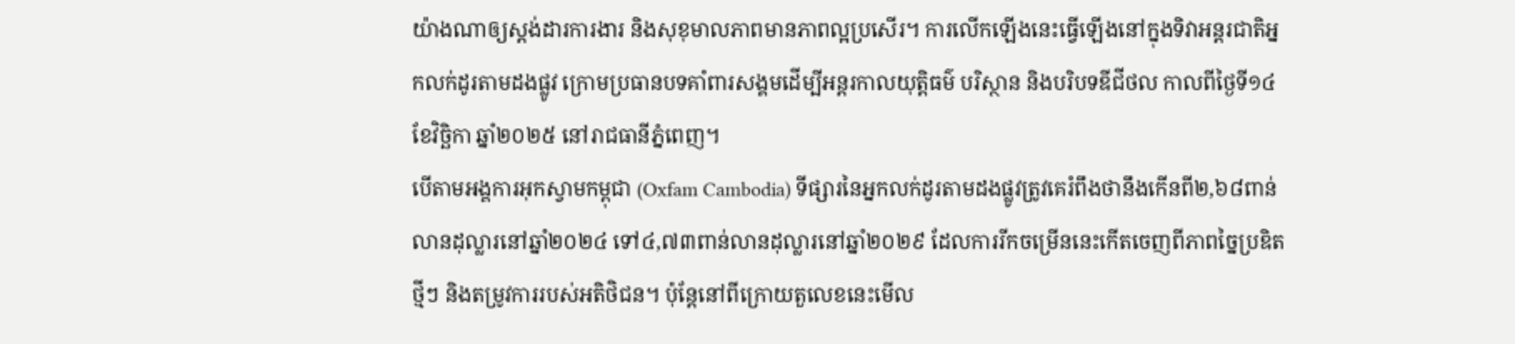យ៉ាងណាឲ្យស្ដង់ដារការងារ និងសុខុមាលភាពមានភាពល្អប្រសើរ។ ការលើកឡើងនេះធ្វើឡើងនៅក្នុងទិវាអន្តរជាតិអ្នកលក់ដូរតាមដងផ្លូវ ក្រោមប្រធានបទគាំពារសង្គមដើម្បីអន្តរកាលយុត្តិធម៌ បរិស្ថាន និងបរិបទឌីជីថល កាលពីថ្ងៃទី១៤ ខែវិច្ឆិកា ឆ្នាំ២០២៥ នៅរាជធានីភ្នំពេញ។
បើតាមអង្គការអុកស្វាមកម្ពុជា (Oxfam Cambodia) ទីផ្សារនៃអ្នកលក់ដូរតាមដងផ្លូវត្រូវគេរំពឹងថានឹងកើនពី២,៦៨ពាន់លានដុល្លារនៅឆ្នាំ២០២៤ ទៅ៤,៧៣ពាន់លានដុល្លារនៅឆ្នាំ២០២៩ ដែលការរីកចម្រើននេះកើតចេញពីភាពច្នៃប្រឌិតថ្មីៗ និងតម្រូវការរបស់អតិថិជន។ ប៉ុន្តែនៅពីក្រោយតួលេខនេះមើល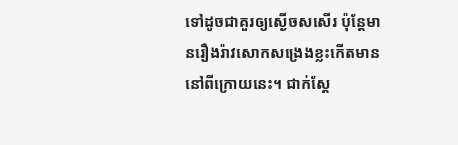ទៅដូចជាគួរឲ្យស្ងើចសសើរ ប៉ុន្តែមានរឿងរ៉ាវសោកសង្រេងខ្លះកើតមាននៅពីក្រោយនេះ។ ជាក់ស្ដែ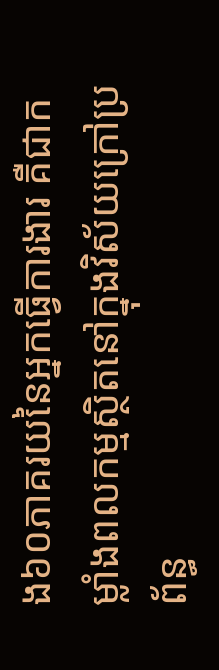ង៦០ភាគរយនៃអ្នកធ្វើការងារ គឺជាកម្លាំងពលកម្មស្ថិតនៅក្នុងវិស័យក្រៅប្រព័ន្ធ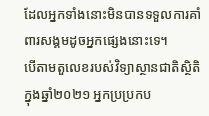ដែលអ្នកទាំងនោះមិនបានទទួលការគាំពារសង្គមដូចអ្នកផ្សេងនោះទេ។
បើតាមតួលេខរបស់វិទ្យាស្ថានជាតិស្ថិតិក្នុងឆ្នាំ២០២១ អ្នកប្រប្រកប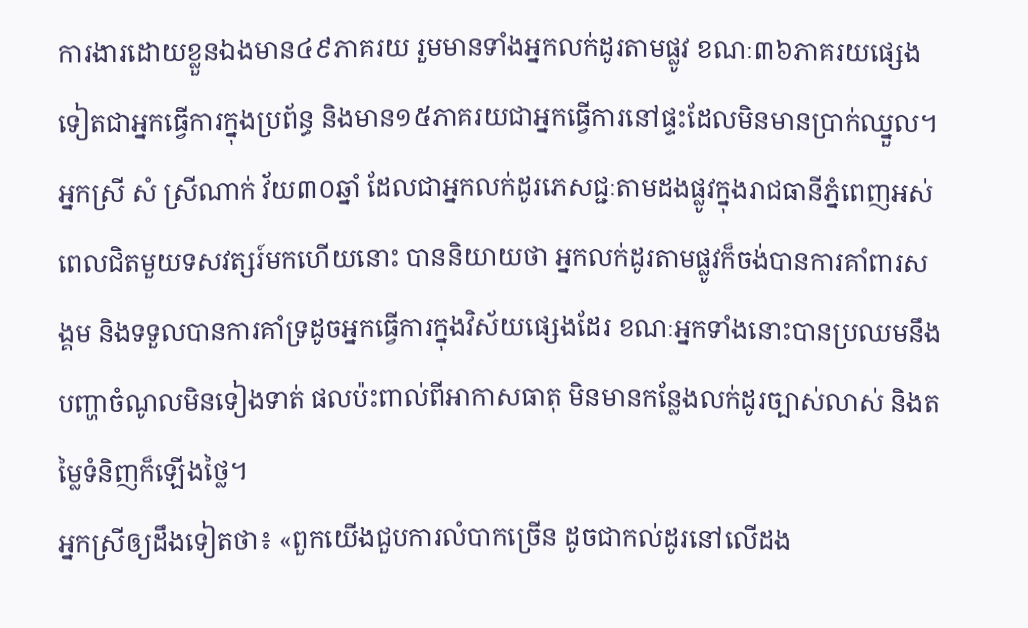ការងារដោយខ្លួនឯងមាន៤៩ភាគរយ រួមមានទាំងអ្នកលក់ដូរតាមផ្លូវ ខណៈ៣៦ភាគរយផ្សេងទៀតជាអ្នកធ្វើការក្នុងប្រព័ន្ធ និងមាន១៥ភាគរយជាអ្នកធ្វើការនៅផ្ទះដែលមិនមានប្រាក់ឈ្នួល។
អ្នកស្រី សំ ស្រីណាក់ វ័យ៣០ឆ្នាំ ដែលជាអ្នកលក់ដូរភេសជ្ជៈតាមដងផ្លូវក្នុងរាជធានីភ្នំពេញអស់ពេលជិតមួយទសវត្សរ៍មកហើយនោះ បាននិយាយថា អ្នកលក់ដូរតាមផ្លូវក៏ចង់បានការគាំពារសង្គម និងទទួលបានការគាំទ្រដូចអ្នកធ្វើការក្នុងវិស័យផ្សេងដែរ ខណៈអ្នកទាំងនោះបានប្រឈមនឹងបញ្ហាចំណូលមិនទៀងទាត់ ផលប៉ះពាល់ពីអាកាសធាតុ មិនមានកន្លែងលក់ដូរច្បាស់លាស់ និងតម្លៃទំនិញក៏ឡើងថ្លៃ។
អ្នកស្រីឲ្យដឹងទៀតថា៖ «ពួកយើងជួបការលំបាកច្រើន ដូចជាកល់ដូរនៅលើដង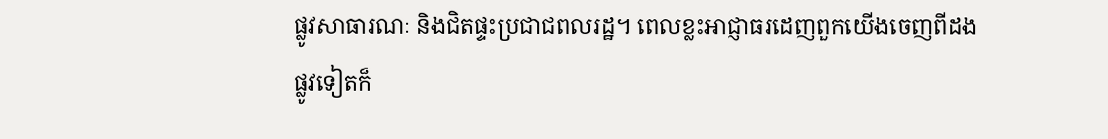ផ្លូវសាធារណៈ និងជិតផ្ទះប្រជាជពលរដ្ឋ។ ពេលខ្លះអាជ្ញាធរដេញពួកយើងចេញពីដងផ្លូវទៀតក៏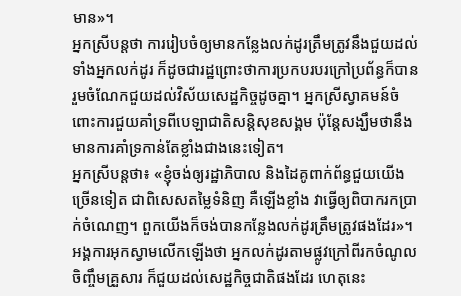មាន»។
អ្នកស្រីបន្តថា ការរៀបចំឲ្យមានកន្លែងលក់ដូរត្រឹមត្រូវនឹងជួយដល់ទាំងអ្នកលក់ដូរ ក៏ដូចជារដ្ឋព្រោះថាការប្រកបរបរក្រៅប្រព័ន្ធក៏បានរួមចំណែកជួយដល់វិស័យសេដ្ឋកិច្ចដូចគ្នា។ អ្នកស្រីស្វាគមន៍ចំពោះការជួយគាំទ្រពីបេឡាជាតិសន្ដិសុខសង្គម ប៉ុន្តែសង្ឃឹមថានឹងមានការគាំទ្រកាន់តែខ្លាំងជាងនេះទៀត។
អ្នកស្រីបន្តថា៖ «ខ្ញុំចង់ឲ្យរដ្ឋាភិបាល និងដៃគូពាក់ព័ន្ធជួយយើងច្រើនទៀត ជាពិសេសតម្លៃទំនិញ គឺឡើងខ្លាំង វាធ្វើឲ្យពិបាករកប្រាក់ចំណេញ។ ពួកយើងក៏ចង់បានកន្លែងលក់ដូរត្រឹមត្រូវផងដែរ»។
អង្គការអុកស្វាមលើកឡើងថា អ្នកលក់ដូរតាមផ្លូវក្រៅពីរកចំណូលចិញ្ចឹមគ្រួសារ ក៏ជួយដល់សេដ្ឋកិច្ចជាតិផងដែរ ហេតុនេះ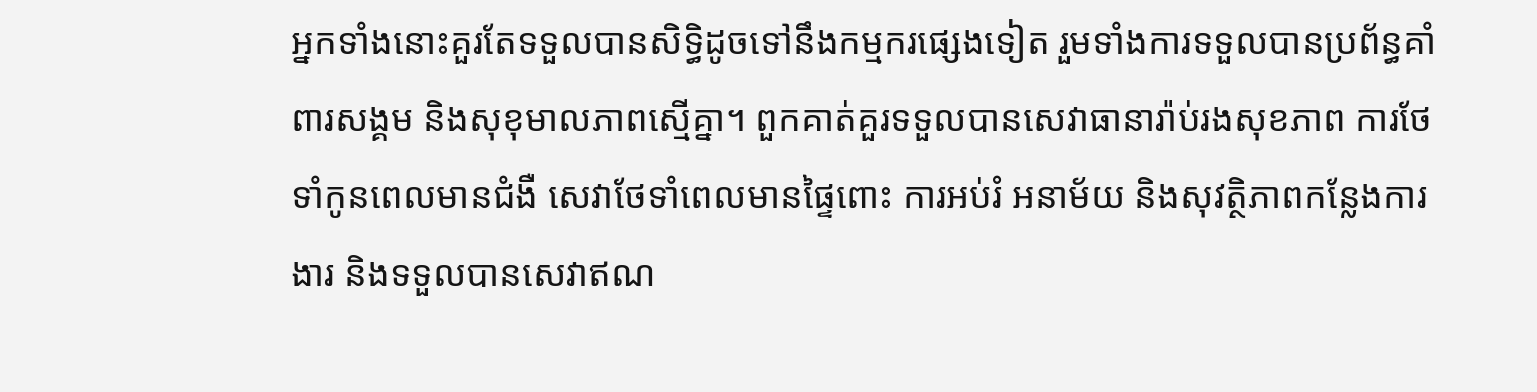អ្នកទាំងនោះគួរតែទទួលបានសិទ្ធិដូចទៅនឹងកម្មករផ្សេងទៀត រួមទាំងការទទួលបានប្រព័ន្ធគាំពារសង្គម និងសុខុមាលភាពស្មើគ្នា។ ពួកគាត់គួរទទួលបានសេវាធានារ៉ាប់រងសុខភាព ការថែទាំកូនពេលមានជំងឺ សេវាថែទាំពេលមានផ្ទៃពោះ ការអប់រំ អនាម័យ និងសុវត្ថិភាពកន្លែងការងារ និងទទួលបានសេវាឥណ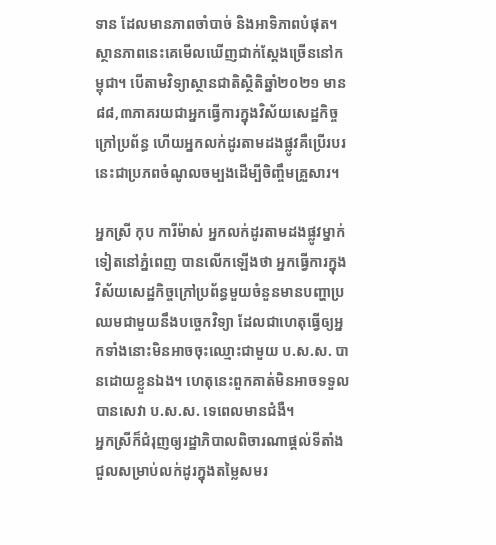ទាន ដែលមានភាពចាំបាច់ និងអាទិភាពបំផុត។
ស្ថានភាពនេះគេមើលឃើញជាក់ស្ដែងច្រើននៅកម្ពុជា។ បើតាមវិទ្យាស្ថានជាតិស្ថិតិឆ្នាំ២០២១ មាន៨៨,៣ភាគរយជាអ្នកធ្វើការក្នុងវិស័យសេដ្ឋកិច្ចក្រៅប្រព័ន្ធ ហើយអ្នកលក់ដូរតាមដងផ្លូវគឺប្រើរបរនេះជាប្រភពចំណូលចម្បងដើម្បីចិញ្ចឹមគ្រួសារ។

អ្នកស្រី កុប ការីម៉ាស់ អ្នកលក់ដូរតាមដងផ្លូវម្នាក់ទៀតនៅភ្នំពេញ បានលើកឡើងថា អ្នកធ្វើការក្នុងវិស័យសេដ្ឋកិច្ចក្រៅប្រព័ន្ធមួយចំនួនមានបញ្ហាប្រឈមជាមួយនឹងបច្ចេកវិទ្យា ដែលជាហេតុធ្វើឲ្យអ្នកទាំងនោះមិនអាចចុះឈ្មោះជាមួយ ប.ស.ស. បានដោយខ្លួនឯង។ ហេតុនេះពួកគាត់មិនអាចទទួលបានសេវា ប.ស.ស. ទេពេលមានជំងឺ។
អ្នកស្រីក៏ជំរុញឲ្យរដ្ឋាភិបាលពិចារណាផ្ដល់ទីតាំងជួលសម្រាប់លក់ដូរក្នុងតម្លៃសមរ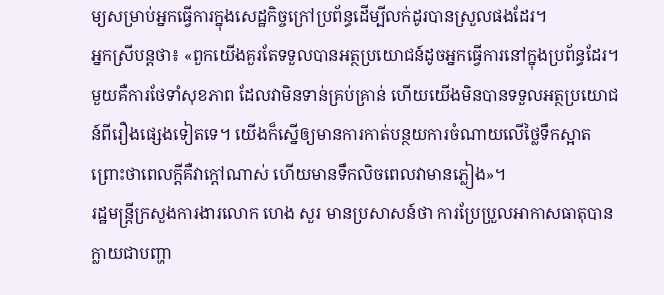ម្យសម្រាប់អ្នកធ្វើការក្នុងសេដ្ឋកិច្ចក្រៅប្រព័ន្ធដើម្បីលក់ដូរបានស្រួលផងដែរ។
អ្នកស្រីបន្តថា៖ «ពួកយើងគួរតែទទួលបានអត្ថប្រយោជន៍ដូចអ្នកធ្វើការនៅក្នុងប្រព័ន្ធដែរ។ មួយគឺការថែទាំសុខភាព ដែលវាមិនទាន់គ្រប់គ្រាន់ ហើយយើងមិនបានទទួលអត្ថប្រយោជន៍ពីរឿងផ្សេងទៀតទេ។ យើងក៏ស្នើឲ្យមានការកាត់បន្ថយការចំណាយលើថ្លៃទឹកស្អាត ព្រោះថាពេលក្ដីគឺវាក្ដៅណាស់ ហើយមានទឹកលិចពេលវាមានភ្លៀង»។
រដ្ឋមន្ត្រីក្រសួងការងារលោក ហេង សួរ មានប្រសាសន៍ថា ការប្រែប្រួលអាកាសធាតុបានក្លាយជាបញ្ហា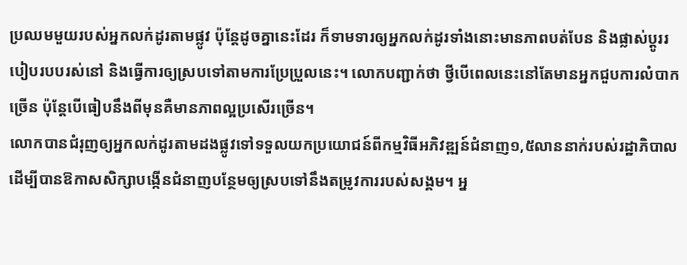ប្រឈមមួយរបស់អ្នកលក់ដូរតាមផ្លូវ ប៉ុន្តែដូចគ្នានេះដែរ ក៏ទាមទារឲ្យអ្នកលក់ដូរទាំងនោះមានភាពបត់បែន និងផ្លាស់ប្ដូររបៀបរបបរស់នៅ និងធ្វើការឲ្យស្របទៅតាមការប្រែប្រួលនេះ។ លោកបញ្ជាក់ថា ថ្វីបើពេលនេះនៅតែមានអ្នកជួបការលំបាកច្រើន ប៉ុន្តែបើធៀបនឹងពីមុនគឺមានភាពល្អប្រសើរច្រើន។
លោកបានជំរុញឲ្យអ្នកលក់ដូរតាមដងផ្លូវទៅទទួលយកប្រយោជន៍ពីកម្មវិធីអភិវឌ្ឍន៍ជំនាញ១,៥លាននាក់របស់រដ្ឋាភិបាល ដើម្បីបានឱកាសសិក្សាបង្កើនជំនាញបន្ថែមឲ្យស្របទៅនឹងតម្រូវការរបស់សង្គម។ អ្ន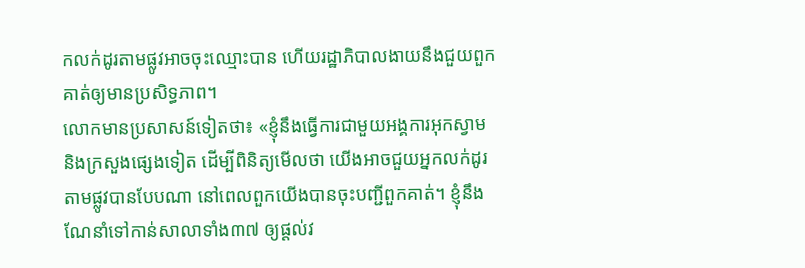កលក់ដូរតាមផ្លូវអាចចុះឈ្មោះបាន ហើយរដ្ឋាភិបាលងាយនឹងជួយពួកគាត់ឲ្យមានប្រសិទ្ធភាព។
លោកមានប្រសាសន៍ទៀតថា៖ «ខ្ញុំនឹងធ្វើការជាមួយអង្គការអុកស្វាម និងក្រសួងផ្សេងទៀត ដើម្បីពិនិត្យមើលថា យើងអាចជួយអ្នកលក់ដូរតាមផ្លូវបានបែបណា នៅពេលពួកយើងបានចុះបញ្ជីពួកគាត់។ ខ្ញុំនឹងណែនាំទៅកាន់សាលាទាំង៣៧ ឲ្យផ្ដល់វ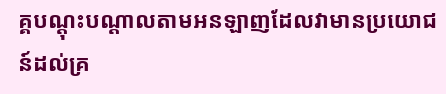គ្គបណ្ដុះបណ្ដាលតាមអនឡាញដែលវាមានប្រយោជន៍ដល់គ្រ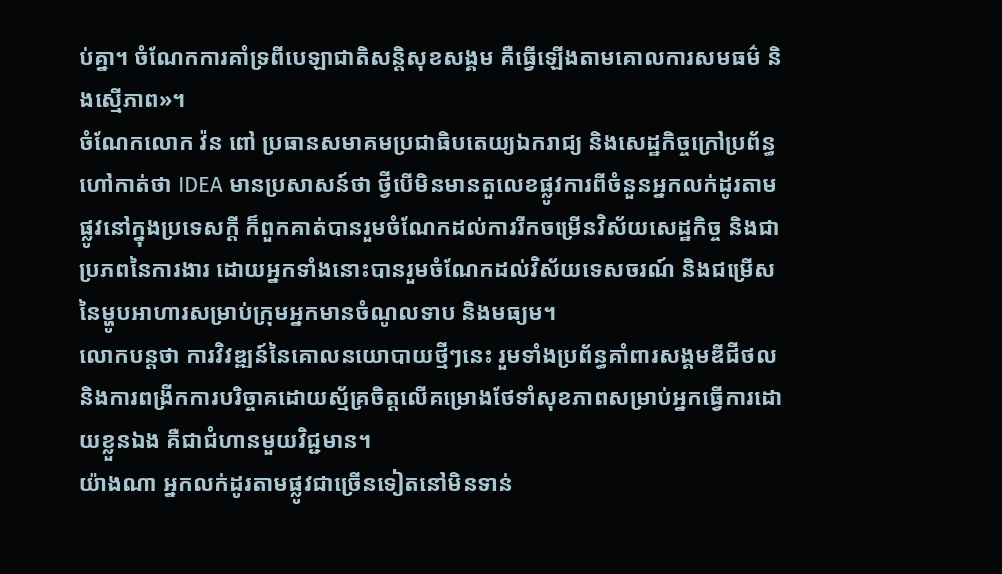ប់គ្នា។ ចំណែកការគាំទ្រពីបេឡាជាតិសន្ដិសុខសង្គម គឺធ្វើឡើងតាមគោលការសមធម៌ និងស្មើភាព»។
ចំណែកលោក វ៉ន ពៅ ប្រធានសមាគមប្រជាធិបតេយ្យឯករាជ្យ និងសេដ្ឋកិច្ចក្រៅប្រព័ន្ធ ហៅកាត់ថា IDEA មានប្រសាសន៍ថា ថ្វីបើមិនមានតួលេខផ្លូវការពីចំនួនអ្នកលក់ដូរតាមផ្លូវនៅក្នុងប្រទេសក្ដី ក៏ពួកគាត់បានរួមចំណែកដល់ការរីកចម្រើនវិស័យសេដ្ឋកិច្ច និងជាប្រភពនៃការងារ ដោយអ្នកទាំងនោះបានរួមចំណែកដល់វិស័យទេសចរណ៍ និងជម្រើសនៃម្ហូបអាហារសម្រាប់ក្រុមអ្នកមានចំណូលទាប និងមធ្យម។
លោកបន្តថា ការវិវឌ្ឍន៍នៃគោលនយោបាយថ្មីៗនេះ រួមទាំងប្រព័ន្ធគាំពារសង្គមឌីជីថល និងការពង្រីកការបរិច្ចាគដោយស្ម័គ្រចិត្តលើគម្រោងថែទាំសុខភាពសម្រាប់អ្នកធ្វើការដោយខ្លួនឯង គឺជាជំហានមួយវិជ្ជមាន។
យ៉ាងណា អ្នកលក់ដូរតាមផ្លូវជាច្រើនទៀតនៅមិនទាន់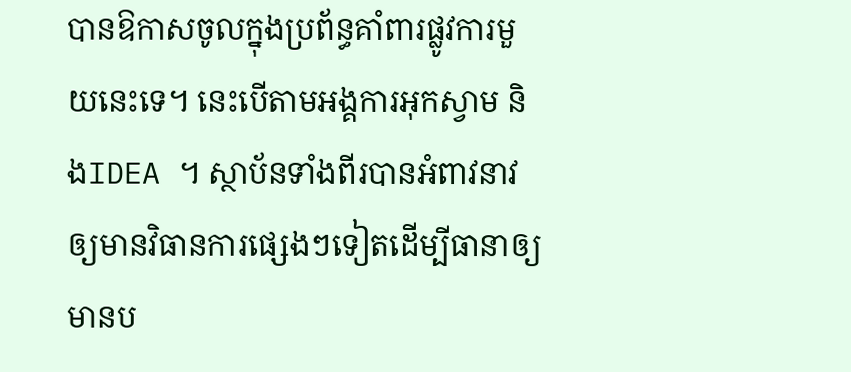បានឱកាសចូលក្នុងប្រព័ន្ធគាំពារផ្លូវការមួយនេះទេ។ នេះបើតាមអង្គការអុកស្វាម និងIDEA ។ ស្ថាប័នទាំងពីរបានអំពាវនាវឲ្យមានវិធានការផ្សេងៗទៀតដើម្បីធានាឲ្យមានប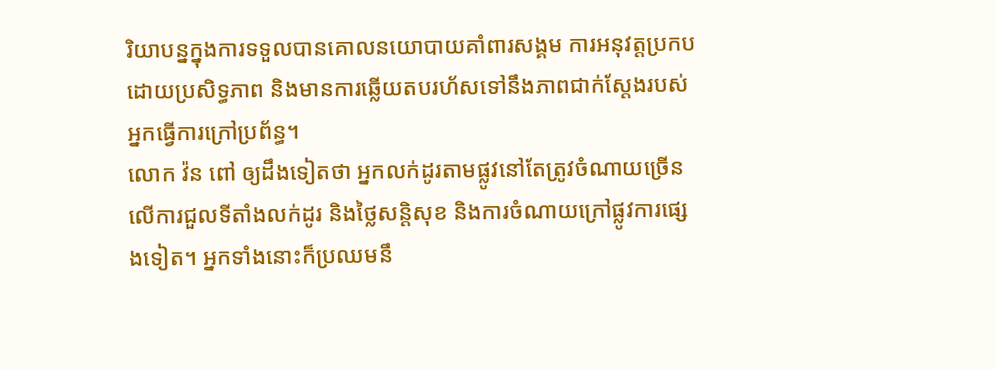រិយាបន្នក្នុងការទទួលបានគោលនយោបាយគាំពារសង្គម ការអនុវត្តប្រកបដោយប្រសិទ្ធភាព និងមានការឆ្លើយតបរហ័សទៅនឹងភាពជាក់ស្ដែងរបស់អ្នកធ្វើការក្រៅប្រព័ន្ធ។
លោក វ៉ន ពៅ ឲ្យដឹងទៀតថា អ្នកលក់ដូរតាមផ្លូវនៅតែត្រូវចំណាយច្រើនលើការជួលទីតាំងលក់ដូរ និងថ្លៃសន្តិសុខ និងការចំណាយក្រៅផ្លូវការផ្សេងទៀត។ អ្នកទាំងនោះក៏ប្រឈមនឹ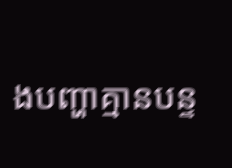ងបញ្ហាគ្មានបន្ទ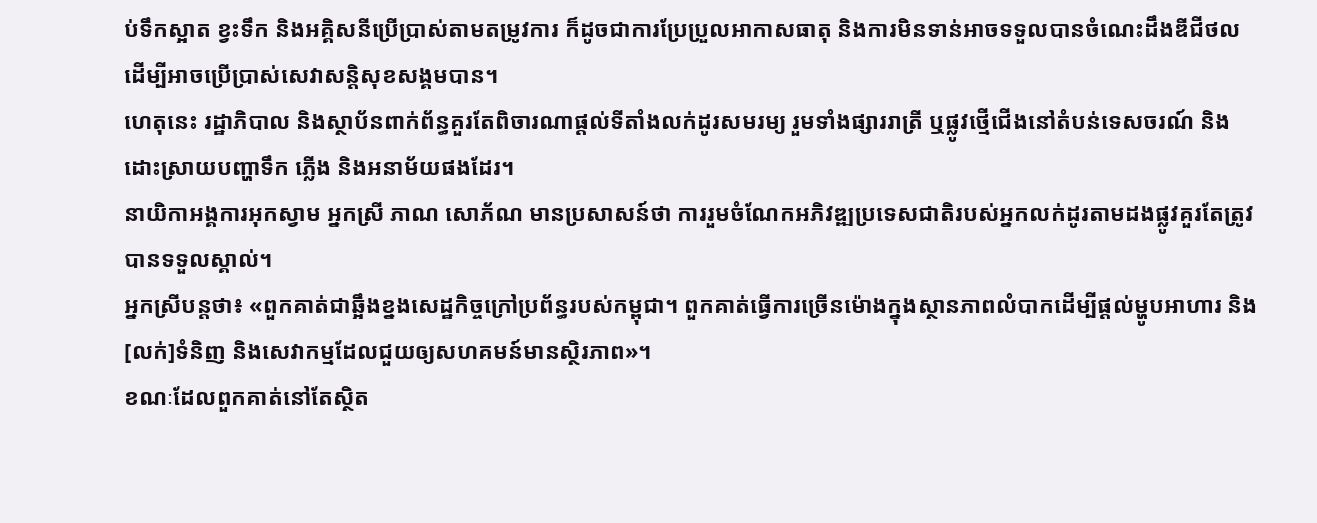ប់ទឹកស្អាត ខ្វះទឹក និងអគ្គិសនីប្រើប្រាស់តាមតម្រូវការ ក៏ដូចជាការប្រែប្រួលអាកាសធាតុ និងការមិនទាន់អាចទទួលបានចំណេះដឹងឌីជីថលដើម្បីអាចប្រើប្រាស់សេវាសន្តិសុខសង្គមបាន។
ហេតុនេះ រដ្ឋាភិបាល និងស្ថាប័នពាក់ព័ន្ធគួរតែពិចារណាផ្ដល់ទីតាំងលក់ដូរសមរម្យ រួមទាំងផ្សាររាត្រី ឬផ្លូវថ្មើជើងនៅតំបន់ទេសចរណ៍ និងដោះស្រាយបញ្ហាទឹក ភ្លើង និងអនាម័យផងដែរ។
នាយិកាអង្គការអុកស្វាម អ្នកស្រី ភាណ សោភ័ណ មានប្រសាសន៍ថា ការរួមចំណែកអភិវឌ្ឍប្រទេសជាតិរបស់អ្នកលក់ដូរតាមដងផ្លូវគួរតែត្រូវបានទទួលស្គាល់។
អ្នកស្រីបន្តថា៖ «ពួកគាត់ជាឆ្អឹងខ្នងសេដ្ឋកិច្ចក្រៅប្រព័ន្ធរបស់កម្ពុជា។ ពួកគាត់ធ្វើការច្រើនម៉ោងក្នុងស្ថានភាពលំបាកដើម្បីផ្ដល់ម្ហូបអាហារ និង[លក់]ទំនិញ និងសេវាកម្មដែលជួយឲ្យសហគមន៍មានស្ថិរភាព»។
ខណៈដែលពួកគាត់នៅតែស្ថិត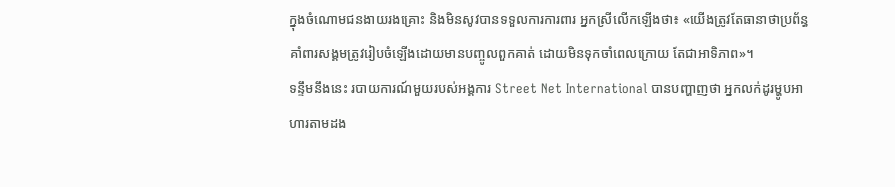ក្នុងចំណោមជនងាយរងគ្រោះ និងមិនសូវបានទទួលការការពារ អ្នកស្រីលើកឡើងថា៖ «យើងត្រូវតែធានាថាប្រព័ន្ធគាំពារសង្គមត្រូវរៀបចំឡើងដោយមានបញ្ចូលពួកគាត់ ដោយមិនទុកចាំពេលក្រោយ តែជាអាទិភាព»។
ទន្ទឹមនឹងនេះ របាយការណ៍មួយរបស់អង្គការ Street Net International បានបញ្ហាញថា អ្នកលក់ដូរម្ហូបអាហារតាមដង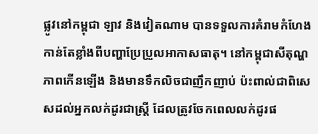ផ្លូវនៅកម្ពុជា ឡាវ និងវៀតណាម បានទទួលការគំរាមកំហែងកាន់តែខ្លាំងពីបញ្ហាប្រែប្រួលអាកាសធាតុ។ នៅកម្ពុជាសីតុណ្ហភាពកើនឡើង និងមានទឹកលិចជាញឹកញាប់ ប៉ះពាល់ជាពិសេសដល់អ្នកលក់ដូរជាស្រ្តី ដែលត្រូវចែកពេលលក់ដូរផ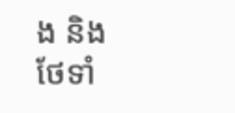ង និងថែទាំ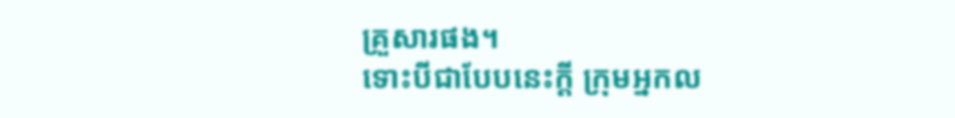គ្រួសារផង។
ទោះបីជាបែបនេះក្ដី ក្រុមអ្នកល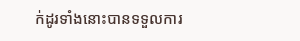ក់ដូរទាំងនោះបានទទួលការ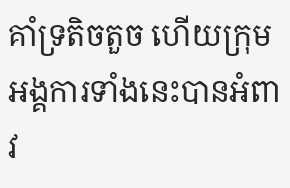គាំទ្រតិចតួច ហើយក្រុមអង្គការទាំងនេះបានអំពាវ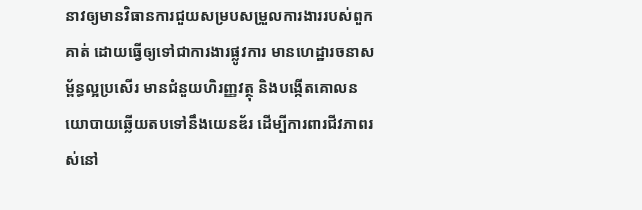នាវឲ្យមានវិធានការជួយសម្របសម្រួលការងាររបស់ពួកគាត់ ដោយធ្វើឲ្យទៅជាការងារផ្លូវការ មានហេដ្ឋារចនាសម្ព័ន្ធល្អប្រសើរ មានជំនួយហិរញ្ញវត្ថុ និងបង្កើតគោលនយោបាយឆ្លើយតបទៅនឹងយេនឌ័រ ដើម្បីការពារជីវភាពរស់នៅ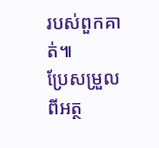របស់ពួកគាត់៕
ប្រែសម្រួលពីអត្ថ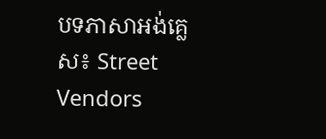បទភាសាអង់គ្លេស៖ Street Vendors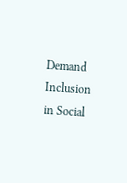Demand Inclusion in Social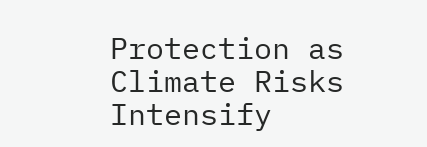Protection as Climate Risks Intensify